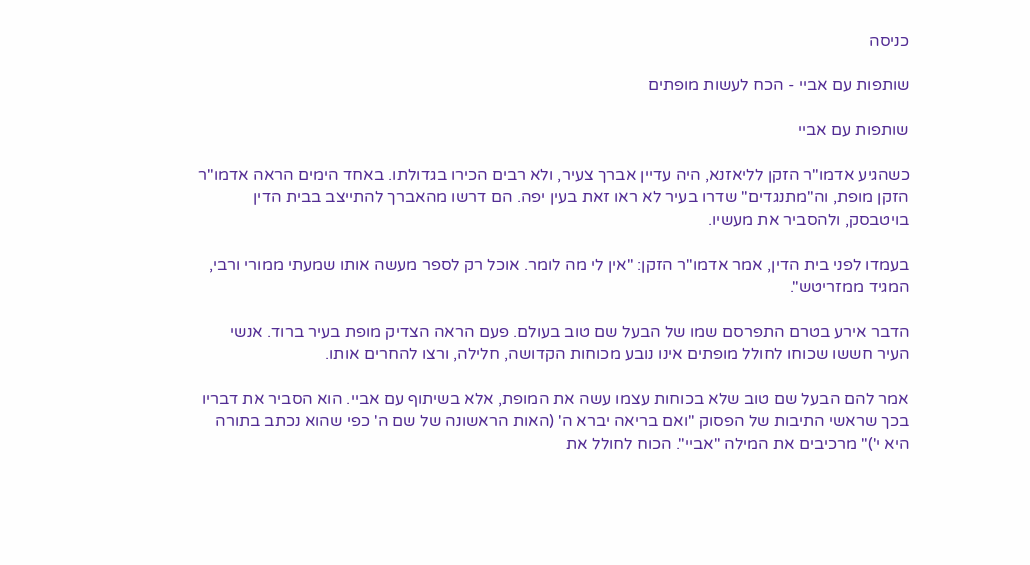כניסה

שותפות עם אביי - הכח לעשות מופתים

שותפות עם אביי

כשהגיע אדמו"ר הזקן לליאזנא, היה עדיין אברך צעיר, ולא רבים הכירו בגדולתו. באחד הימים הראה אדמו"ר הזקן מופת, וה"מתנגדים" שדרו בעיר לא ראו זאת בעין יפה. הם דרשו מהאברך להתייצב בבית הדין בויטבסק, ולהסביר את מעשיו.

בעמדו לפני בית הדין, אמר אדמו"ר הזקן: "אין לי מה לומר. אוכל רק לספר מעשה אותו שמעתי ממורי ורבי, המגיד ממזריטש".

הדבר אירע בטרם התפרסם שמו של הבעל שם טוב בעולם. פעם הראה הצדיק מופת בעיר ברוד. אנשי העיר חששו שכוחו לחולל מופתים אינו נובע מכוחות הקדושה, חלילה, ורצו להחרים אותו.

אמר להם הבעל שם טוב שלא בכוחות עצמו עשה את המופת, אלא בשיתוף עם אביי. הוא הסביר את דבריו בכך שראשי התיבות של הפסוק "ואם בריאה יברא ה' (האות הראשונה של שם ה' כפי שהוא נכתב בתורה היא י')" מרכיבים את המילה "אביי". הכוח לחולל את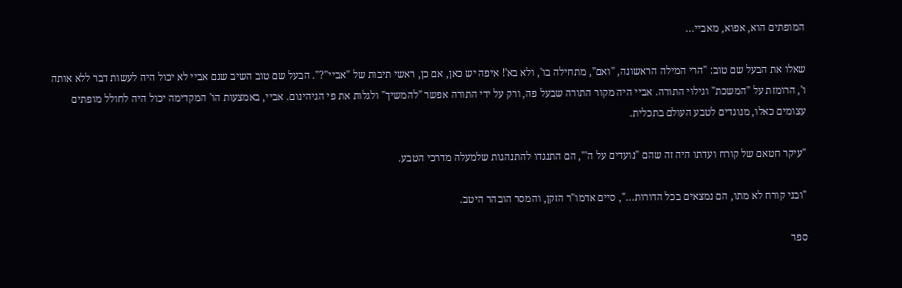המופתים הוא, אפוא, מאביי...

שאלו את הבעל שם טוב: "הרי המילה הראשונה, "ואם", מתחילה בו', ולא בא'! איפה יש כאן, אם כן, ראשי תיבות של "אביי"?". הבעל שם טוב השיב שגם אביי לא יכול היה לעשות דבר ללא אותה ו', הרומזת על "המשכת" וגילוי התורה. אביי היה מקור התורה שבעל פה, ורק על ידי התורה אפשר "להמשיך" ולגלות את פי הגיהינום. אביי, באמצעות הו' המקדימה יכול היה לחולל מופתים עצומים כאלו, מנוגדים לטבע העולם בתכלית.

"עיקר חטאם של קורח ועדתו היה זה שהם "נועדים על ה'", הם התנגדו להתנהגות שלמעלה מדרכי הטבע.

"ובני קורח לא מתו, הם נמצאים בכל הדורות...", סיים אדמו"ר הזקן, והמסר הובהר היטב.

ספר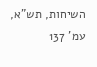השיחות, תש"א, עמ' 137